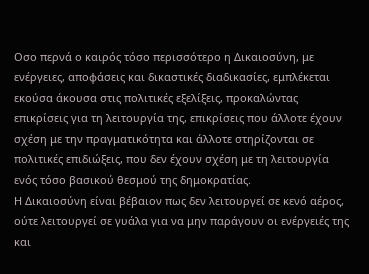Οσο περνά ο καιρός τόσο περισσότερο η Δικαιοσύνη, με ενέργειες, αποφάσεις και δικαστικές διαδικασίες, εμπλέκεται εκούσα άκουσα στις πολιτικές εξελίξεις, προκαλώντας επικρίσεις για τη λειτουργία της, επικρίσεις που άλλοτε έχουν σχέση με την πραγματικότητα και άλλοτε στηρίζονται σε πολιτικές επιδιώξεις, που δεν έχουν σχέση με τη λειτουργία ενός τόσο βασικού θεσμού της δημοκρατίας.
Η Δικαιοσύνη είναι βέβαιον πως δεν λειτουργεί σε κενό αέρος, ούτε λειτουργεί σε γυάλα για να μην παράγουν οι ενέργειές της και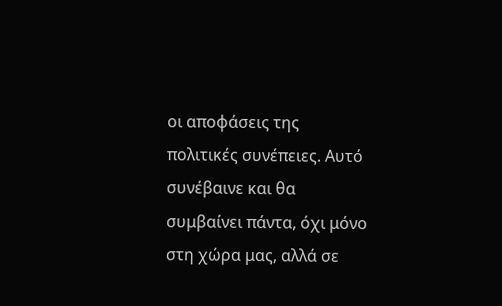οι αποφάσεις της πολιτικές συνέπειες. Αυτό συνέβαινε και θα συμβαίνει πάντα, όχι μόνο στη χώρα μας, αλλά σε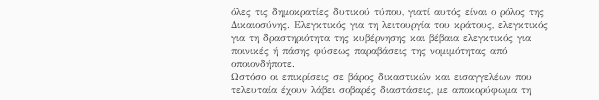όλες τις δημοκρατίες δυτικού τύπου, γιατί αυτός είναι ο ρόλος της Δικαιοσύνης. Ελεγκτικός για τη λειτουργία του κράτους, ελεγκτικός για τη δραστηριότητα της κυβέρνησης και βέβαια ελεγκτικός για ποινικές ή πάσης φύσεως παραβάσεις της νομιμότητας από οποιονδήποτε.
Ωστόσο οι επικρίσεις σε βάρος δικαστικών και εισαγγελέων που τελευταία έχουν λάβει σοβαρές διαστάσεις, με αποκορύφωμα τη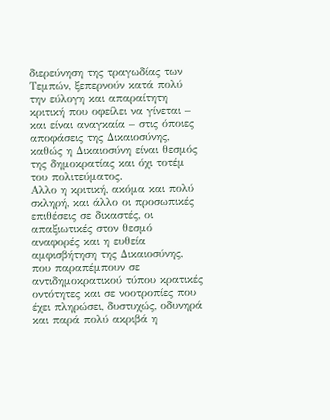διερεύνηση της τραγωδίας των Τεμπών, ξεπερνούν κατά πολύ την εύλογη και απαραίτητη κριτική που οφείλει να γίνεται – και είναι αναγκαία – στις όποιες αποφάσεις της Δικαιοσύνης, καθώς η Δικαιοσύνη είναι θεσμός της δημοκρατίας και όχι τοτέμ του πολιτεύματος.
Αλλο η κριτική, ακόμα και πολύ σκληρή, και άλλο οι προσωπικές επιθέσεις σε δικαστές, οι απαξιωτικές στον θεσμό αναφορές και η ευθεία αμφισβήτηση της Δικαιοσύνης, που παραπέμπουν σε αντιδημοκρατικού τύπου κρατικές οντότητες και σε νοοτροπίες που έχει πληρώσει, δυστυχώς, οδυνηρά και παρά πολύ ακριβά η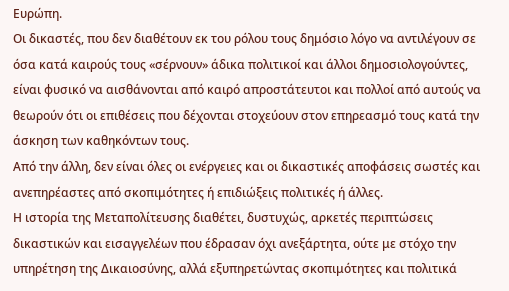Ευρώπη.
Οι δικαστές, που δεν διαθέτουν εκ του ρόλου τους δημόσιο λόγο να αντιλέγουν σε όσα κατά καιρούς τους «σέρνουν» άδικα πολιτικοί και άλλοι δημοσιολογούντες, είναι φυσικό να αισθάνονται από καιρό απροστάτευτοι και πολλοί από αυτούς να θεωρούν ότι οι επιθέσεις που δέχονται στοχεύουν στον επηρεασμό τους κατά την άσκηση των καθηκόντων τους.
Από την άλλη, δεν είναι όλες οι ενέργειες και οι δικαστικές αποφάσεις σωστές και ανεπηρέαστες από σκοπιμότητες ή επιδιώξεις πολιτικές ή άλλες.
Η ιστορία της Μεταπολίτευσης διαθέτει, δυστυχώς, αρκετές περιπτώσεις δικαστικών και εισαγγελέων που έδρασαν όχι ανεξάρτητα, ούτε με στόχο την υπηρέτηση της Δικαιοσύνης, αλλά εξυπηρετώντας σκοπιμότητες και πολιτικά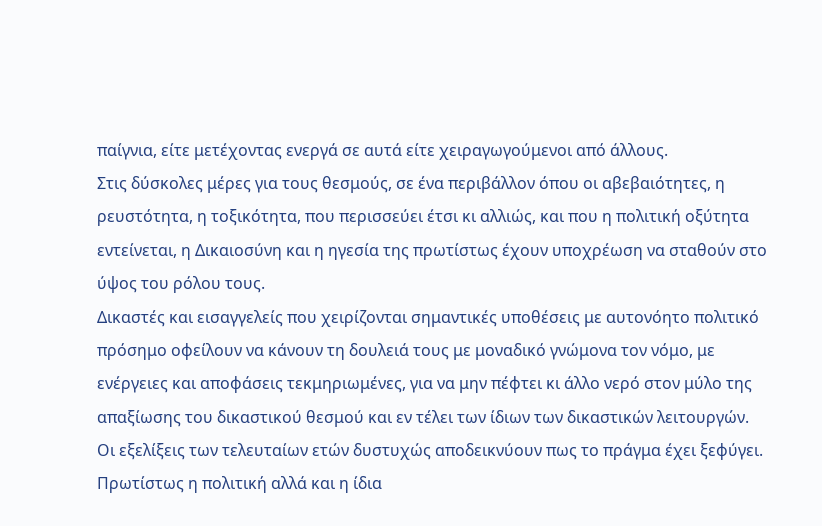παίγνια, είτε μετέχοντας ενεργά σε αυτά είτε χειραγωγούμενοι από άλλους.
Στις δύσκολες μέρες για τους θεσμούς, σε ένα περιβάλλον όπου οι αβεβαιότητες, η ρευστότητα, η τοξικότητα, που περισσεύει έτσι κι αλλιώς, και που η πολιτική οξύτητα εντείνεται, η Δικαιοσύνη και η ηγεσία της πρωτίστως έχουν υποχρέωση να σταθούν στο ύψος του ρόλου τους.
Δικαστές και εισαγγελείς που χειρίζονται σημαντικές υποθέσεις με αυτονόητο πολιτικό πρόσημο οφείλουν να κάνουν τη δουλειά τους με μοναδικό γνώμονα τον νόμο, με ενέργειες και αποφάσεις τεκμηριωμένες, για να μην πέφτει κι άλλο νερό στον μύλο της απαξίωσης του δικαστικού θεσμού και εν τέλει των ίδιων των δικαστικών λειτουργών.
Οι εξελίξεις των τελευταίων ετών δυστυχώς αποδεικνύουν πως το πράγμα έχει ξεφύγει. Πρωτίστως η πολιτική αλλά και η ίδια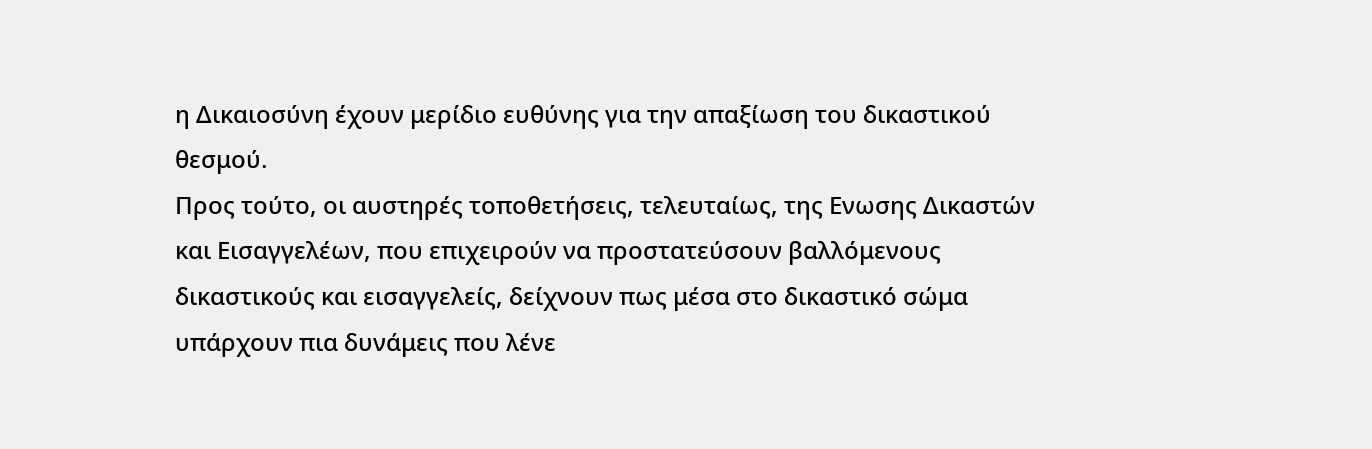η Δικαιοσύνη έχουν μερίδιο ευθύνης για την απαξίωση του δικαστικού θεσμού.
Προς τούτο, οι αυστηρές τοποθετήσεις, τελευταίως, της Ενωσης Δικαστών και Εισαγγελέων, που επιχειρούν να προστατεύσουν βαλλόμενους δικαστικούς και εισαγγελείς, δείχνουν πως μέσα στο δικαστικό σώμα υπάρχουν πια δυνάμεις που λένε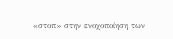«στοπ» στην ενοχοποίηση των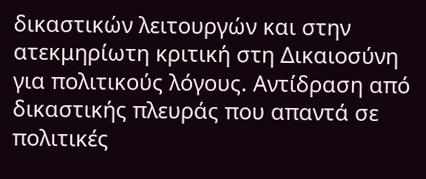δικαστικών λειτουργών και στην ατεκμηρίωτη κριτική στη Δικαιοσύνη για πολιτικούς λόγους. Αντίδραση από δικαστικής πλευράς που απαντά σε πολιτικές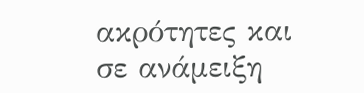ακρότητες και σε ανάμειξη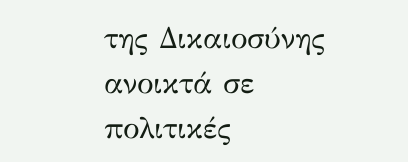της Δικαιοσύνης ανοικτά σε πολιτικές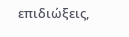επιδιώξεις,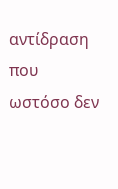αντίδραση που ωστόσο δεν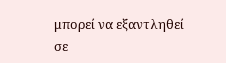μπορεί να εξαντληθεί σε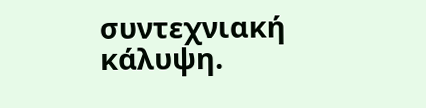συντεχνιακή κάλυψη.